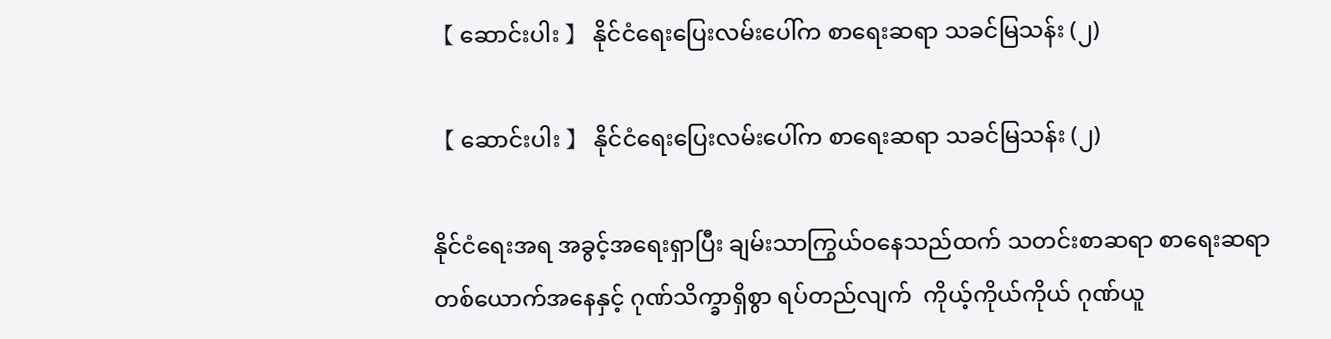【 ဆောင်းပါး 】 နိုင်ငံရေးပြေးလမ်းပေါ်က စာရေးဆရာ သခင်မြသန်း (၂)

【 ဆောင်းပါး 】 နိုင်ငံရေးပြေးလမ်းပေါ်က စာရေးဆရာ သခင်မြသန်း (၂)

နိုင်ငံရေးအရ အခွင့်အရေးရှာပြီး ချမ်းသာကြွယ်ဝနေသည်ထက် သတင်းစာဆရာ စာရေးဆရာတစ်ယောက်အနေနှင့် ဂုဏ်သိက္ခာရှိစွာ ရပ်တည်လျက်  ကိုယ့်ကိုယ်ကိုယ် ဂုဏ်ယူ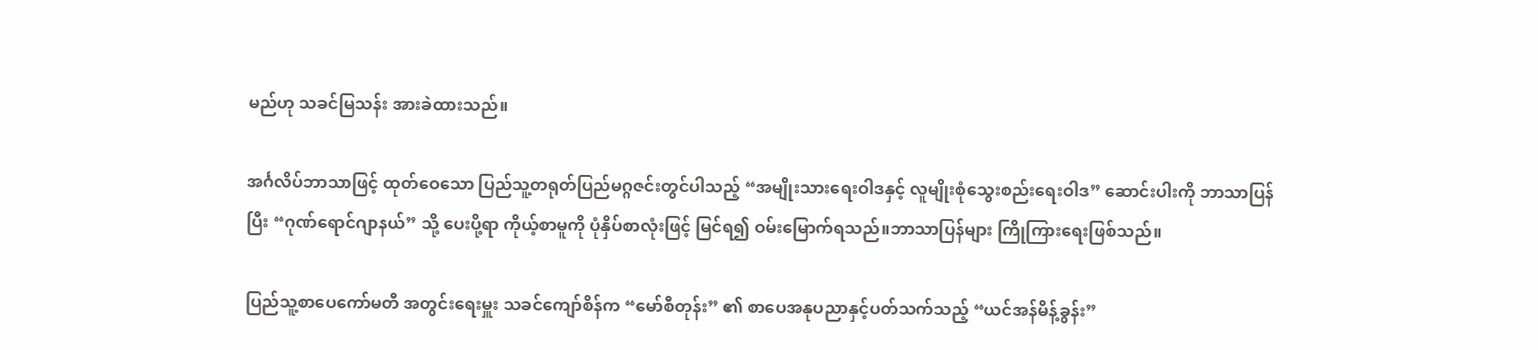မည်ဟု သခင်မြသန်း အားခဲထားသည်။

အင်္ဂလိပ်ဘာသာဖြင့် ထုတ်ဝေသော ပြည်သူ့တရုတ်ပြည်မဂ္ဂဇင်းတွင်ပါသည့် “အမျိုးသားရေးဝါဒနှင့် လူမျိုးစုံသွေးစည်းရေးဝါဒ” ဆောင်းပါးကို ဘာသာပြန်ပြီး “ဂုဏ်ရောင်ဂျာနယ်” သို့ ပေးပို့ရာ ကိုယ့်စာမူကို ပုံနှိပ်စာလုံးဖြင့် မြင်ရ၍ ဝမ်းမြောက်ရသည်။ဘာသာပြန်များ ကြိုကြားရေးဖြစ်သည်။

ပြည်သူ့စာပေကော်မတီ အတွင်းရေးမှူး သခင်ကျော်စိန်က “မော်စီတုန်း” ၏ စာပေအနုပညာနှင့်ပတ်သက်သည့် “ယင်အန်မိန့်ခွန်း”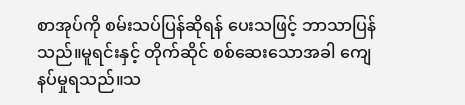စာအုပ်ကို စမ်းသပ်ပြန်ဆိုရန် ပေးသဖြင့် ဘာသာပြန်သည်။မူရင်းနှင့် တိုက်ဆိုင် စစ်ဆေးသောအခါ ကျေနပ်မှုရသည်။သ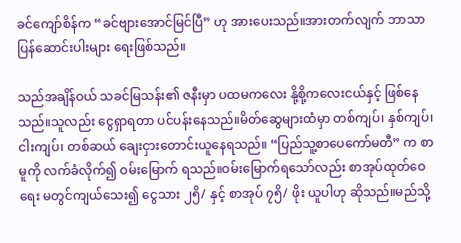ခင်ကျော်စိန်က “ခင်ဗျားအောင်မြင်ပြီ” ဟု အားပေးသည်။အားတက်လျက် ဘာသာပြန်ဆောင်းပါးများ ရေးဖြစ်သည်။

သည်အချိန်ဝယ် သခင်မြသန်း၏ ဇနီးမှာ ပထမကလေး နို့စို့ကလေးငယ်နှင့် ဖြစ်နေသည်။သူလည်း ငွေရှာရတာ ပင်ပန်းနေသည်။မိတ်ဆွေများထံမှာ တစ်ကျပ်၊ နှစ်ကျပ်၊ ငါးကျပ်၊ တစ်ဆယ် ချေးငှားတောင်းယူနေရသည်။ “ပြည်သူ့စာပေကော်မတီ” က စာမူကို လက်ခံလိုက်၍ ဝမ်းမြောက် ရသည်။ဝမ်းမြောက်ရသော်လည်း စာအုပ်ထုတ်ဝေရေး မတွင်ကျယ်သေး၍ ငွေသား ၂၅ိ/ နှင့် စာအုပ် ၇၅ိ/ ဖိုး ယူပါဟု ဆိုသည်။မည်သို့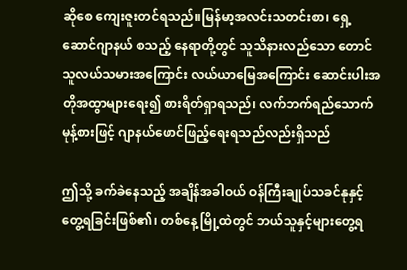ဆိုစေ ကျေးဇူးတင်ရသည်။မြန်မာ့အလင်းသတင်းစာ၊ ရှေ့ဆောင်ဂျာနယ် စသည့် နေရာတို့တွင် သူသိနားလည်သော တောင်သူလယ်သမားအကြောင်း လယ်ယာမြေအကြောင်း ဆောင်းပါးအတိုအထွာများရေး၍ စားရိတ်ရှာရသည်၊ လက်ဘက်ရည်သောက် မုန့်စားဖြင့် ဂျာနယ်ဖောင်ဖြည့်ရေးရသည်လည်းရှိသည်

ဤသို့ ခက်ခဲနေသည့် အချိန်အခါဝယ် ဝန်ကြီးချုပ်သခင်နုနှင့် တွေ့ရခြင်းဖြစ်၏၊ တစ်နေ့ မြို့ထဲတွင် ဘယ်သူနှင့်များတွေ့ရ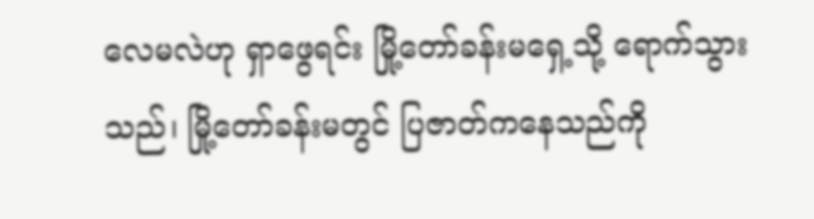လေမလဲဟု ရှာဖွေရင်း မြို့တော်ခန်းမရှေ့သို့ ရောက်သွားသည်၊ မြို့တော်ခန်းမတွင် ပြဇာတ်ကနေသည်ကို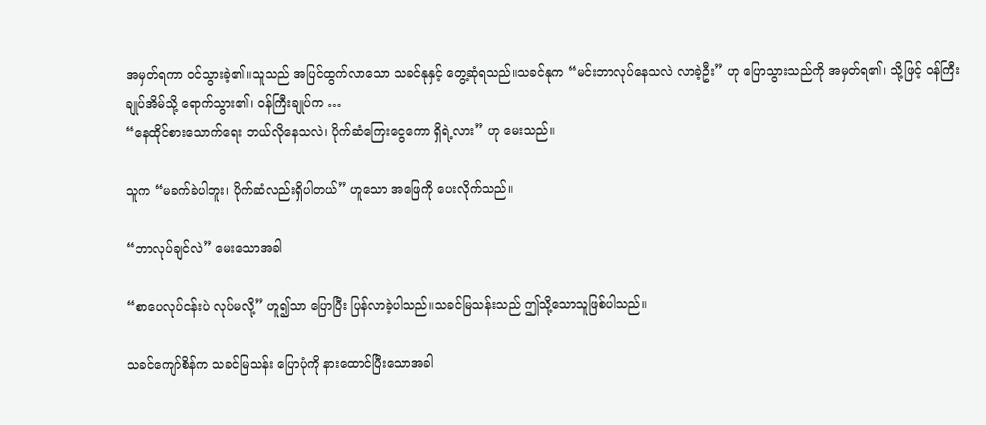အမှတ်ရကာ ဝင်သွားခဲ့၏။သူသည် အပြင်ထွက်လာသော သခင်နုနှင့် တွေ့ဆုံရသည်။သခင်နုက “မင်းဘာလုပ်နေသလဲ လာခဲ့ဦး” ဟု ပြောသွားသည်ကို အမှတ်ရ၏၊ သို့ဖြင့် ဝန်ကြီးချုပ်အိမ်သို့ ရောက်သွား၏၊ ဝန်ကြီးချုပ်က …
“နေထိုင်စားသောက်ရေး ဘယ်လိုနေသလဲ၊ ပိုက်ဆံကြေးငွေကော ရှိရဲ့လား” ဟု မေးသည်။

သူက “မခက်ခဲပါဘူး၊ ပိုက်ဆံလည်းရှိပါတယ်” ဟူသော အဖြေကို ပေးလိုက်သည်။

“ဘာလုပ်ချင်လဲ” မေးသောအခါ

“စာပေလုပ်ငန်းပဲ လုပ်မလို့” ဟူ၍သာ ပြောပြီး ပြန်လာခဲ့ပါသည်။သခင်မြသန်းသည် ဤသို့သောသူဖြစ်ပါသည်။

သခင်ကျော်စိန်က သခင်မြသန်း ပြောပုံကို နားထောင်ပြီးသောအခါ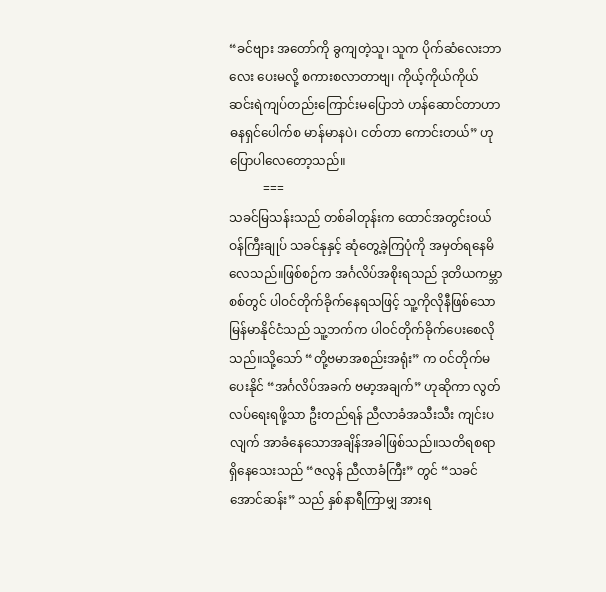“ခင်ဗျား အတော်ကို ခွကျတဲ့သူ၊ သူက ပိုက်ဆံလေးဘာလေး ပေးမလို့ စကားစလာတာဗျ၊ ကိုယ့်ကိုယ်ကိုယ် ဆင်းရဲကျပ်တည်းကြောင်းမပြောဘဲ ဟန်ဆောင်တာဟာ ဓနရှင်ပေါက်စ မာန်မာနပဲ၊ ငတ်တာ ကောင်းတယ်” ဟု ပြောပါလေ‌တော့သည်။
           ===
သခင်မြသန်းသည် တစ်ခါတုန်းက ထောင်အတွင်းဝယ် ဝန်ကြီးချုပ် သခင်နုနှင့် ဆုံတွေ့ခဲ့ကြပုံကို အမှတ်ရနေမိလေသည်။ဖြစ်စဉ်က အင်္ဂလိပ်အစိုးရသည် ဒုတိယကမ္ဘာစစ်တွင် ပါဝင်တိုက်ခိုက်နေရသဖြင့် သူ့ကိုလိုနီဖြစ်သော မြန်မာနိုင်ငံသည် သူ့ဘက်က ပါဝင်တိုက်ခိုက်ပေးစေလိုသည်။သို့သော် “တို့ဗမာအစည်းအရုံး” က ဝင်တိုက်မပေးနိုင် “အင်္ဂလိပ်အခက် ဗမာ့အချက်” ဟုဆိုကာ လွတ်လပ်ရေးရဖို့သာ ဦးတည်ရန် ညီလာခံအသီးသီး ကျင်းပလျက် အာခံနေသောအချိန်အခါဖြစ်သည်။သတိရစရာရှိနေသေးသည် “ဇလွန် ညီလာခံကြီး” တွင် “သခင်အောင်ဆန်း” သည် နှစ်နာရီကြာမျှ အားရ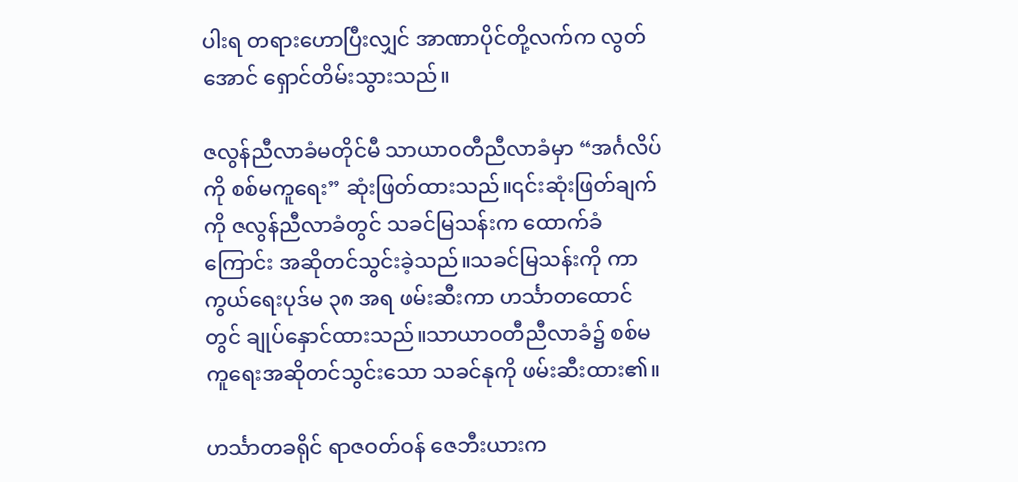ပါးရ တရားဟောပြီးလျှင် အာဏာပိုင်တို့လက်က လွတ်အောင် ရှောင်တိမ်းသွားသည်။

ဇလွန်ညီလာခံမတိုင်မီ သာယာဝတီညီလာခံမှာ “အင်္ဂလိပ်ကို စစ်မကူရေး” ဆုံးဖြတ်ထားသည်။၎င်းဆုံးဖြတ်ချက်ကို ဇလွန်ညီလာခံတွင် သခင်မြသန်းက ထောက်ခံကြောင်း အဆိုတင်သွင်းခဲ့သည်။သခင်မြသန်းကို ကာကွယ်ရေးပုဒ်မ ၃၈ အရ ဖမ်းဆီးကာ ဟင်္သာတထောင်တွင် ချုပ်နှောင်ထားသည်။သာယာဝတီညီလာခံ၌ စစ်မကူရေးအဆိုတင်သွင်းသော သခင်နုကို ဖမ်းဆီးထား၏။

ဟင်္သာတခရိုင် ရာဇဝတ်ဝန် ဇေဘီးယားက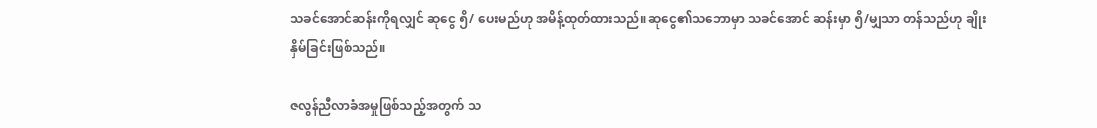သခင်အောင်ဆန်းကိုရလျှင် ဆုငွေ ၅ိ/ ပေးမည်ဟု အမိန့်ထုတ်ထားသည်။ဆုငွေ၏သဘောမှာ သခင်အောင် ဆန်းမှာ ၅ိ/မျှသာ တန်သည်ဟု ချိုးနှိမ်ခြင်းဖြစ်သည်။

ဇလွန်ညီလာခံအမှုဖြစ်သည့်အတွက် သ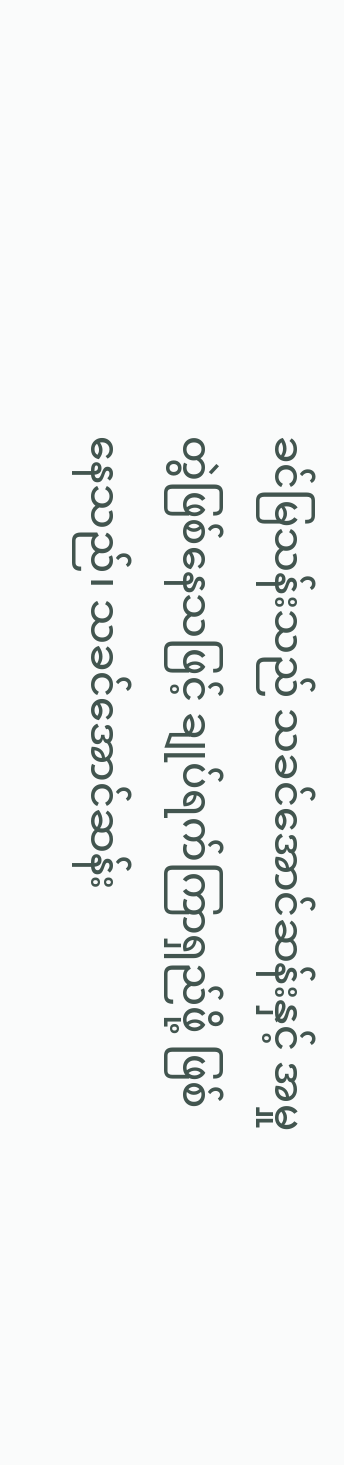ခင်မြသန်းသည် သခင်အောင်ဆန်းနှင့် အမှုတွဲဖြစ်နေသဖြင့် ချုပ်ရက်ကြာရှည်ဖို့ ဖြစ်နေသည်၊ သခင်အောင်ဆန်း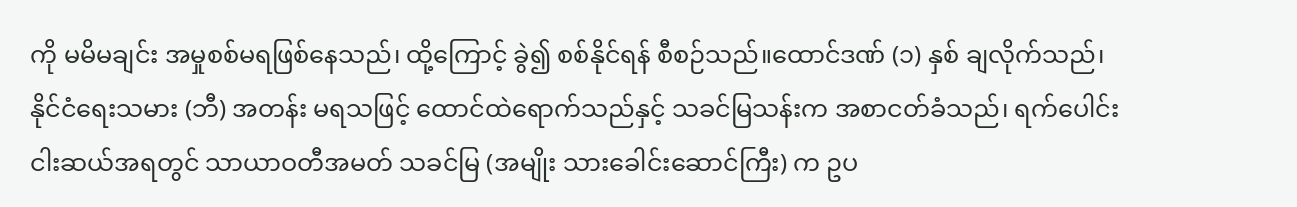ကို မမိမချင်း အမှုစစ်မရဖြစ်နေသည်၊ ထို့ကြောင့် ခွဲ၍ စစ်နိုင်ရန် စီစဉ်သည်။ထောင်ဒဏ် (၁) နှစ် ချလိုက်သည်၊ နိုင်ငံရေးသမား (ဘီ) အတန်း မရသဖြင့် ထောင်ထဲရောက်သည်နှင့် သခင်မြသန်းက အစာငတ်ခံသည်၊ ရက်ပေါင်းငါးဆယ်အရတွင် သာယာဝတီအမတ် သခင်မြ (အမျိုး သားခေါင်းဆောင်ကြီး) က ဥပ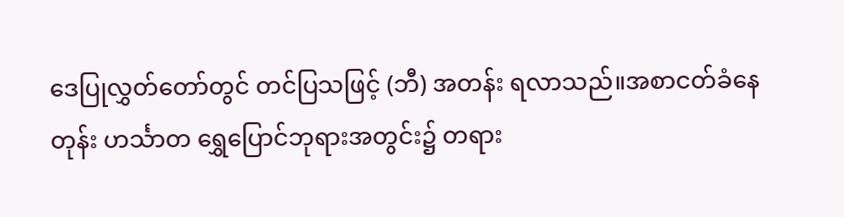ဒေပြုလွှတ်တော်တွင် တင်ပြသဖြင့် (ဘီ) အတန်း ရလာသည်။အစာငတ်ခံနေတုန်း ဟင်္သာတ ရွှေပြောင်ဘုရားအတွင်း၌ တရား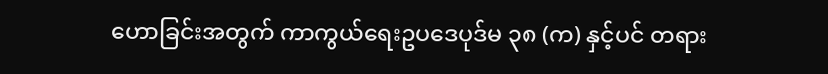ဟောခြင်းအတွက် ကာကွယ်ရေးဥပဒေပုဒ်မ ၃၈ (က) နှင့်ပင် တရား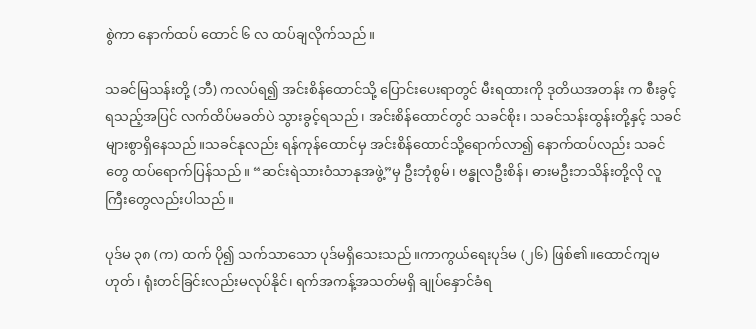စွဲကာ နောက်ထပ် ထောင် ၆ လ ထပ်ချလိုက်သည်။

သခင်မြသန်းတို့ (ဘီ) ကလပ်ရ၍ အင်းစိန်ထောင်သို့ ပြောင်းပေးရာတွင် မီးရထားကို ဒုတိယအတန်း က စီးခွင့်ရသည့်အပြင် လက်ထိပ်မခတ်ပဲ သွားခွင့်ရသည်၊ အင်းစိန်ထောင်တွင် သခင်စိုး၊ သခင်သန်းထွန်းတို့နှင့် သခင်များစွာရှိနေသည်။သခင်နုလည်း ရန်ကုန်ထောင်မှ အင်းစိန်ထောင်သို့ရောက်လာ၍ နောက်ထပ်လည်း သခင်တွေ ထပ်ရောက်ပြန်သည်။ “ဆင်းရဲသားဝံသာနုအဖွဲ့”မှ ဦးဘုံစွမ်၊ ဗန္ဓုလဦးစိန်၊ ဓားမဦးဘသိန်းတို့လို လူကြီးတွေလည်းပါသည်။

ပုဒ်မ ၃၈ (က) ထက် ပို၍ သက်သာသော ပုဒ်မရှိသေးသည်။ကာကွယ်ရေးပုဒ်မ (၂၆) ဖြစ်၏။ထောင်ကျမဟုတ်၊ ရုံးတင်ခြင်းလည်းမလုပ်နိုင်၊ ရက်အကန့်အသတ်မရှိ ချုပ်နှောင်ခံရ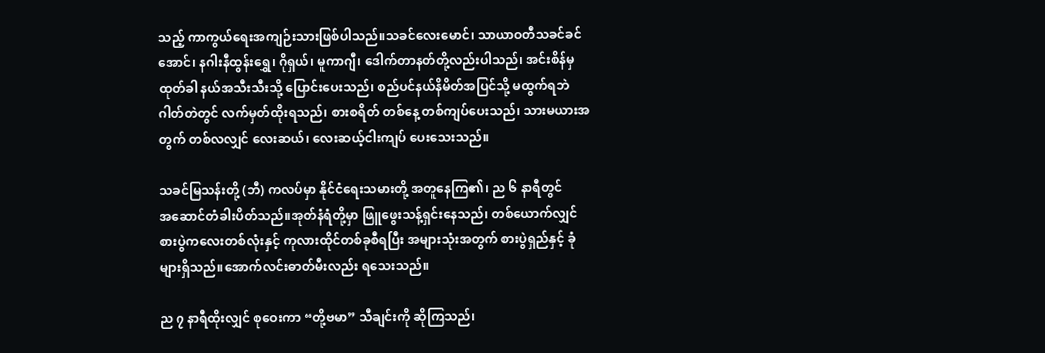သည့် ကာကွယ်ရေးအကျဉ်းသားဖြစ်ပါသည်။သခင်လေးမောင်၊ သာယာဝတီသခင်ခင်အောင်၊ နဂါးနီထွန်းရွှေ၊ ဂိုရှယ်၊ မူကာဂျီ၊ ဒေါက်တာနတ်တို့လည်းပါသည်၊ အင်းစိန်မှထုတ်ခါ နယ်အသီးသီးသို့ ပြောင်းပေးသည်၊ စည်ပင်နယ်နိမိတ်အပြင်သို့ မထွက်ရဘဲ ဂါတ်တဲတွင် လက်မှတ်ထိုးရသည်၊ စားစရိတ် တစ်နေ့ တစ်ကျပ်ပေးသည်၊ သားမယားအတွက် တစ်လလျှင် လေးဆယ်၊ လေးဆယ့်ငါးကျပ် ပေးသေးသည်။

သခင်မြသန်းတို့ (ဘီ) ကလပ်မှာ နိုင်ငံရေးသမားတို့ အတူနေကြ၏၊ ည ၆ နာရီတွင် အ‌ဆောင်တံခါးပိတ်သည်။အုတ်နံရံတို့မှာ ဖြူဖွေးသန့်ရှင်းနေသည်၊ တစ်ယောက်လျှင် စားပွဲကလေးတစ်လုံးနှင့် ကုလားထိုင်တစ်ခုစီရပြီး အများသုံးအတွက် စားပွဲရှည်နှင့် ခုံများရှိသည်။အောက်လင်းဓာတ်မီးလည်း ရသေးသည်။

ည ၇ နာရီထိုးလျှင် စုဝေးကာ “တို့ဗမာ” သီချင်းကို ဆိုကြသည်၊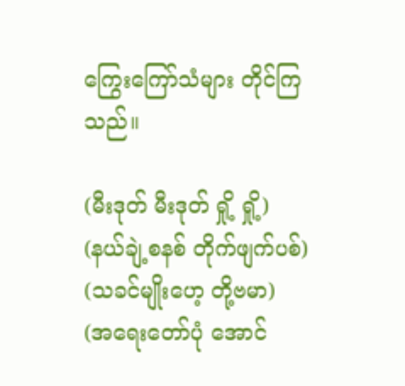ကြွေးကြော်သံများ တိုင်ကြသည်။

(မီးဒုတ် မီးဒုတ် ရှို့ ရှို့)
(နယ်ချဲ့စနစ် တိုက်ဖျက်ပစ်)
(သခင်မျိုးဟေ့ တို့ဗမာ)
(အရေးတော်ပုံ အောင်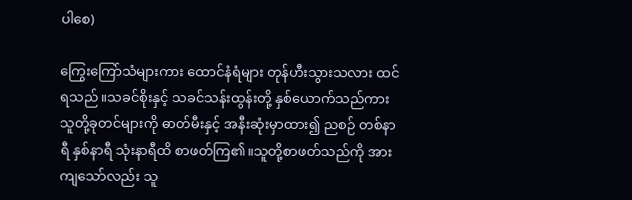ပါစေ)

ကြွေးကြော်သံများကား ထောင်နံရံများ တုန်ဟီးသွားသလား ထင်ရသည်။သခင်စိုးနှင့် သခင်သန်းထွန်းတို့ နှစ်ယောက်သည်ကား သူတို့ခုတင်များကို ဓာတ်မီးနှင့် အနီးဆုံးမှာထား၍ ညစဉ် တစ်နာရီ နှစ်နာရီ သုံးနာရီထိ စာဖတ်ကြ၏။သူတို့စာဖတ်သည်ကို အားကျသော်လည်း သူ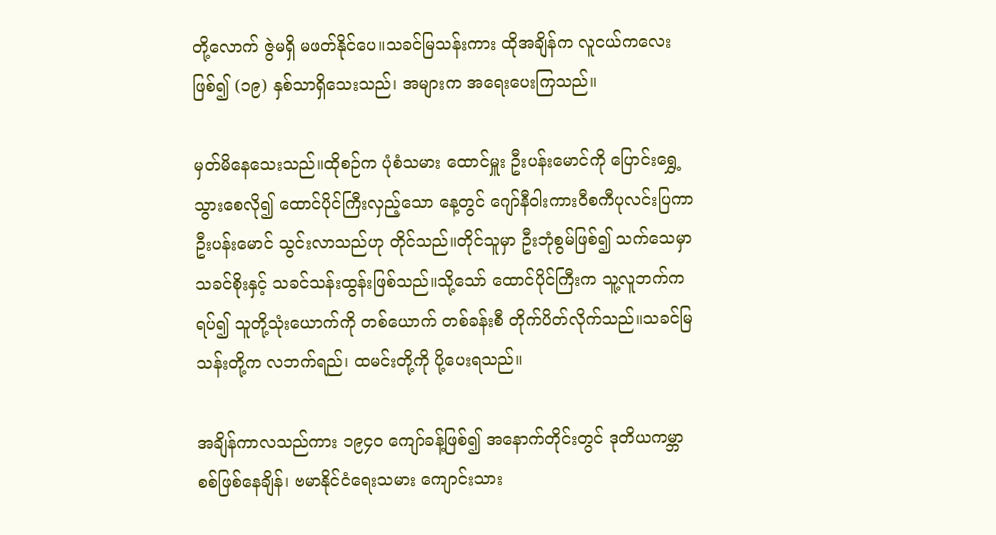တို့လောက် ဇွဲမရှိ မဖတ်နိုင်ပေ။သခင်မြသန်းကား ထိုအချိန်က လူငယ်ကလေးဖြစ်၍ (၁၉) နှစ်သာရှိသေးသည်၊ အများက အရေးပေးကြသည်။

မှတ်မိနေသေးသည်။ထိုစဉ်က ပုံစံသမား ထောင်မှူး ဦးပန်းမောင်ကို ပြောင်းရွှေ့သွားစေလို၍ ထောင်ပိုင်ကြီးလှည့်သော နေ့တွင် ဂျော်နီဝါးကားဝီစကီပုလင်းပြကာ ဦးပန်းမောင် သွင်းလာသည်ဟု တိုင်သည်။တိုင်သူမှာ ဦးဘုံစွမ်ဖြစ်၍ သက်သေမှာ သခင်စိုးနှင့် သခင်သန်းထွန်းဖြစ်သည်။သို့သော် ထောင်ပိုင်ကြီးက သူ့လူဘက်ကရပ်၍ သူတို့သုံးယောက်ကို တစ်ယောက် တစ်ခန်းစီ တိုက်ပိတ်လိုက်သည်။သခင်မြသန်းတို့က လဘက်ရည်၊ ထမင်းတို့ကို ပို့ပေးရသည်။

အချိန်ကာလသည်ကား ၁၉၄၀ ကျော်ခန့်ဖြစ်၍ အနောက်တိုင်းတွင် ဒုတိယကမ္ဘာစစ်ဖြစ်နေချိန်၊ ဗမာနိုင်ငံရေးသမား ကျောင်းသား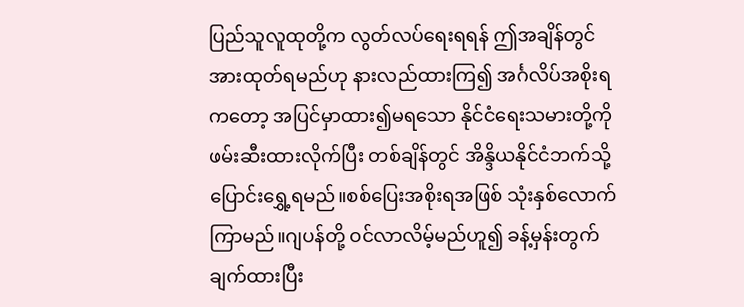ပြည်သူလူထုတို့က လွတ်လပ်ရေးရရန် ဤအချိန်တွင် အားထုတ်ရမည်ဟု နားလည်ထားကြ၍ အင်္ဂလိပ်အစိုးရကတော့ အပြင်မှာထား၍မရသော နိုင်ငံရေးသမားတို့ကို ဖမ်းဆီးထားလိုက်ပြီး တစ်ချိန်တွင် အိန္ဒိယနိုင်ငံဘက်သို့ ပြောင်းရွှေ့ရမည်။စစ်ပြေးအစိုးရအဖြစ် သုံးနှစ်လောက်ကြာမည်။ဂျပန်တို့ ဝင်လာလိမ့်မည်ဟူ၍ ခန့်မှန်းတွက်ချက်ထားပြီး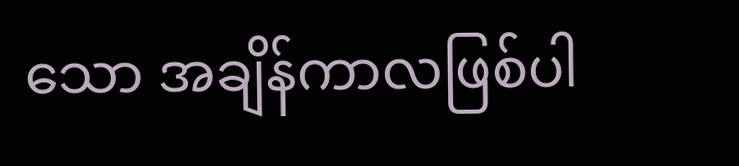သော အချိန်ကာလဖြစ်ပါ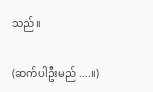သည်။

(ဆက်ပါဦးမည် ....။)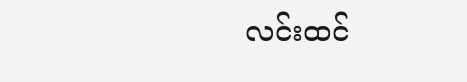လင်းထင်